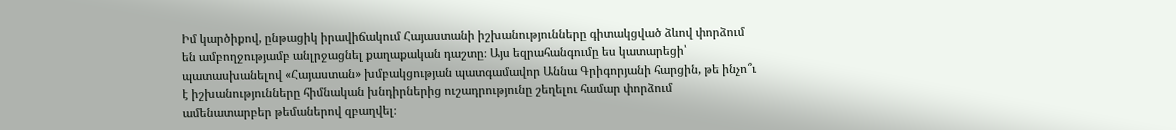Իմ կարծիքով, ընթացիկ իրավիճակում Հայաստանի իշխանությունները գիտակցված ձևով փորձում են ամբողջությամբ անլրջացնել քաղաքական դաշտը։ Այս եզրահանգումը ես կատարեցի՝ պատասխանելով «Հայաստան» խմբակցության պատգամավոր Աննա Գրիգորյանի հարցին, թե ինչո՞ւ է իշխանությունները հիմնական խնդիրներից ուշադրությունը շեղելու համար փորձում ամենատարբեր թեմաներով զբաղվել։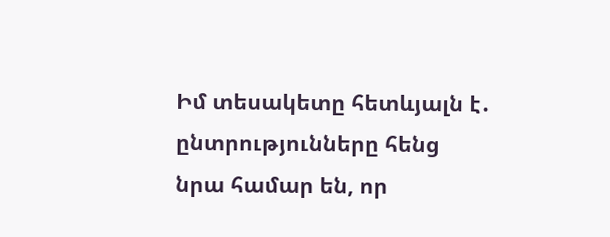Իմ տեսակետը հետևյալն է․ ընտրությունները հենց նրա համար են, որ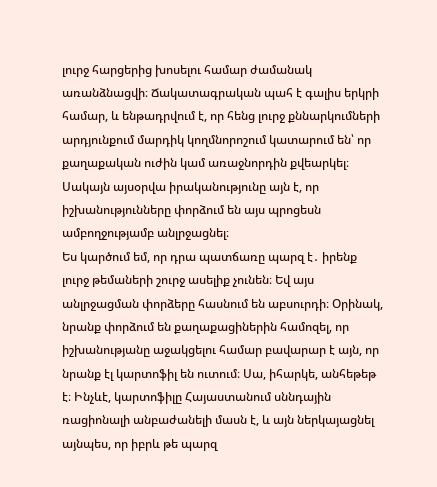լուրջ հարցերից խոսելու համար ժամանակ առանձնացվի։ Ճակատագրական պահ է գալիս երկրի համար, և ենթադրվում է, որ հենց լուրջ քննարկումների արդյունքում մարդիկ կողմնորոշում կատարում են՝ որ քաղաքական ուժին կամ առաջնորդին քվեարկել։ Սակայն այսօրվա իրականությունը այն է, որ իշխանությունները փորձում են այս պրոցեսն ամբողջությամբ անլրջացնել։
Ես կարծում եմ, որ դրա պատճառը պարզ է․ իրենք լուրջ թեմաների շուրջ ասելիք չունեն։ Եվ այս անլրջացման փորձերը հասնում են աբսուրդի։ Օրինակ, նրանք փորձում են քաղաքացիներին համոզել, որ իշխանությանը աջակցելու համար բավարար է այն, որ նրանք էլ կարտոֆիլ են ուտում։ Սա, իհարկե, անհեթեթ է։ Ինչևէ, կարտոֆիլը Հայաստանում սննդային ռացիոնալի անբաժանելի մասն է, և այն ներկայացնել այնպես, որ իբրև թե պարզ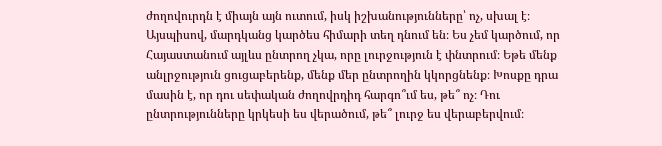ժողովուրդն է միայն այն ուտում, իսկ իշխանությունները՝ ոչ, սխալ է։
Այսպիսով, մարդկանց կարծես հիմարի տեղ դնում են։ Ես չեմ կարծում, որ Հայաստանում այլևս ընտրող չկա, որը լուրջություն է փնտրում։ Եթե մենք անլրջություն ցուցաբերենք, մենք մեր ընտրողին կկորցնենք։ Խոսքը դրա մասին է, որ դու սեփական ժողովրդիդ հարգո՞ւմ ես, թե՞ ոչ։ Դու ընտրությունները կրկեսի ես վերածում, թե՞ լուրջ ես վերաբերվում։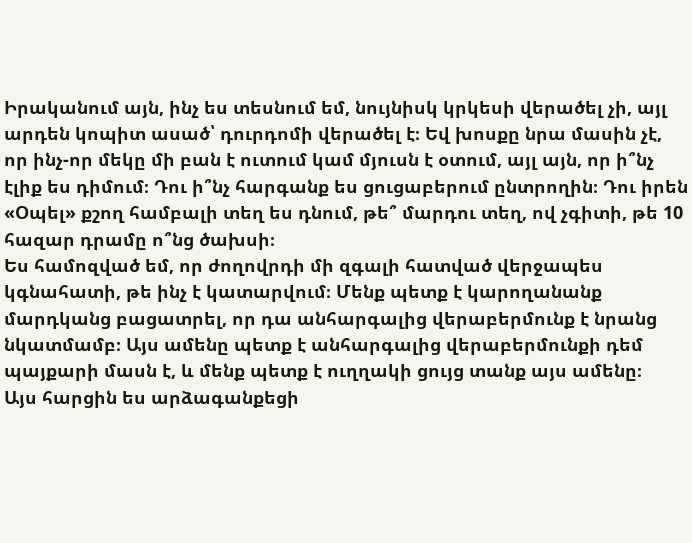Իրականում այն, ինչ ես տեսնում եմ, նույնիսկ կրկեսի վերածել չի, այլ արդեն կոպիտ ասած՝ դուրդոմի վերածել է։ Եվ խոսքը նրա մասին չէ, որ ինչ-որ մեկը մի բան է ուտում կամ մյուսն է օտում, այլ այն, որ ի՞նչ էլիք ես դիմում։ Դու ի՞նչ հարգանք ես ցուցաբերում ընտրողին։ Դու իրեն «Օպել» քշող համբալի տեղ ես դնում, թե՞ մարդու տեղ, ով չգիտի, թե 10 հազար դրամը ո՞նց ծախսի։
Ես համոզված եմ, որ ժողովրդի մի զգալի հատված վերջապես կգնահատի, թե ինչ է կատարվում։ Մենք պետք է կարողանանք մարդկանց բացատրել, որ դա անհարգալից վերաբերմունք է նրանց նկատմամբ։ Այս ամենը պետք է անհարգալից վերաբերմունքի դեմ պայքարի մասն է, և մենք պետք է ուղղակի ցույց տանք այս ամենը։
Այս հարցին ես արձագանքեցի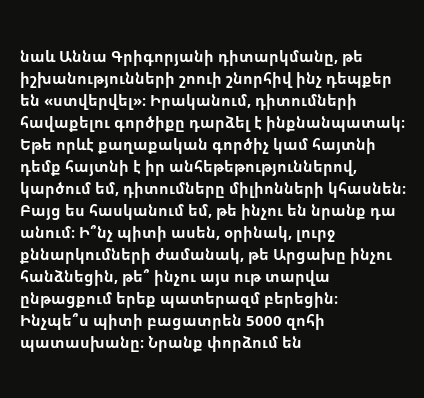նաև Աննա Գրիգորյանի դիտարկմանը, թե իշխանությունների շոուի շնորհիվ ինչ դեպքեր են «ստվերվել»։ Իրականում, դիտումների հավաքելու գործիքը դարձել է ինքնանպատակ։ Եթե որևէ քաղաքական գործիչ կամ հայտնի դեմք հայտնի է իր անհեթեթություններով, կարծում եմ, դիտումները միլիոնների կհասնեն։
Բայց ես հասկանում եմ, թե ինչու են նրանք դա անում։ Ի՞նչ պիտի ասեն, օրինակ, լուրջ քննարկումների ժամանակ, թե Արցախը ինչու հանձնեցին, թե՞ ինչու այս ութ տարվա ընթացքում երեք պատերազմ բերեցին։ Ինչպե՞ս պիտի բացատրեն 5000 զոհի պատասխանը։ Նրանք փորձում են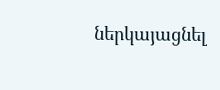ներկայացնել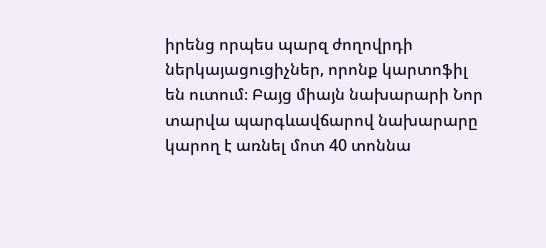իրենց որպես պարզ ժողովրդի ներկայացուցիչներ, որոնք կարտոֆիլ են ուտում։ Բայց միայն նախարարի Նոր տարվա պարգևավճարով նախարարը կարող է առնել մոտ 40 տոննա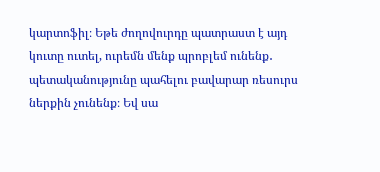կարտոֆիլ։ Եթե ժողովուրդը պատրաստ է այդ կուտը ուտել, ուրեմն մենք պրոբլեմ ունենք․ պետականությունը պահելու բավարար ռեսուրս ներքին չունենք։ Եվ սա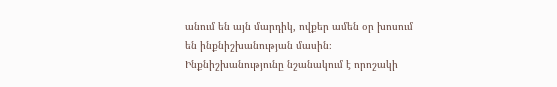անում են այն մարդիկ, ովքեր ամեն օր խոսում են ինքնիշխանության մասին։ Ինքնիշխանությունը նշանակում է որոշակի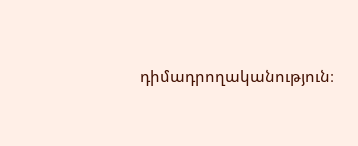դիմադրողականություն։